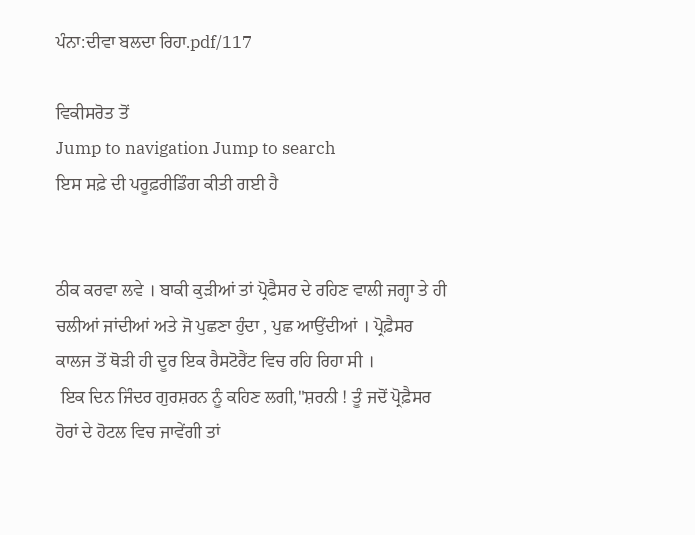ਪੰਨਾ:ਦੀਵਾ ਬਲਦਾ ਰਿਹਾ.pdf/117

ਵਿਕੀਸਰੋਤ ਤੋਂ
Jump to navigation Jump to search
ਇਸ ਸਫ਼ੇ ਦੀ ਪਰੂਫ਼ਰੀਡਿੰਗ ਕੀਤੀ ਗਈ ਹੈ


ਠੀਕ ਕਰਵਾ ਲਵੇ । ਬਾਕੀ ਕੁੜੀਆਂ ਤਾਂ ਪ੍ਰੋਫੈਸਰ ਦੇ ਰਹਿਣ ਵਾਲੀ ਜਗ੍ਹਾ ਤੇ ਹੀ ਚਲੀਆਂ ਜਾਂਦੀਆਂ ਅਤੇ ਜੋ ਪੁਛਣਾ ਹੁੰਦਾ , ਪੁਛ ਆਉਂਦੀਆਂ । ਪ੍ਰੋਫ਼ੈਸਰ ਕਾਲਜ ਤੋਂ ਥੋੜੀ ਹੀ ਦੂਰ ਇਕ ਰੈਸਟੋਰੈਂਟ ਵਿਚ ਰਹਿ ਰਿਹਾ ਸੀ ।
 ਇਕ ਦਿਨ ਜਿੰਦਰ ਗੁਰਸ਼ਰਨ ਨੂੰ ਕਹਿਣ ਲਗੀ,"ਸ਼ਰਨੀ ! ਤੂੰ ਜਦੋਂ ਪ੍ਰੋਫ਼ੈਸਰ ਹੋਰਾਂ ਦੇ ਹੋਟਲ ਵਿਚ ਜਾਵੇਂਗੀ ਤਾਂ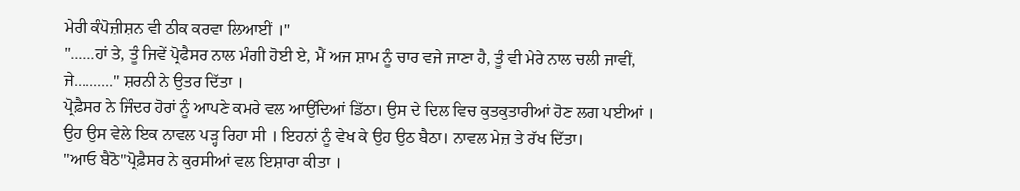ਮੇਰੀ ਕੰਪੋਜ਼ੀਸ਼ਨ ਵੀ ਠੀਕ ਕਰਵਾ ਲਿਆਈਂ ।"
"......ਹਾਂ ਤੇ, ਤੂੰ ਜਿਵੇਂ ਪ੍ਰੋਫੈਸਰ ਨਾਲ ਮੰਗੀ ਹੋਈ ਏ, ਮੈਂ ਅਜ ਸ਼ਾਮ ਨੂੰ ਚਾਰ ਵਜੇ ਜਾਣਾ ਹੈ, ਤੂੰ ਵੀ ਮੇਰੇ ਨਾਲ ਚਲੀ ਜਾਵੀਂ, ਜੇ.........." ਸ਼ਰਨੀ ਨੇ ਉਤਰ ਦਿੱਤਾ ।
ਪ੍ਰੋਫ਼ੈਸਰ ਨੇ ਜਿੰਦਰ ਹੋਰਾਂ ਨੂੰ ਆਪਣੇ ਕਮਰੇ ਵਲ ਆਉਂਦਿਆਂ ਡਿੱਠਾ। ਉਸ ਦੇ ਦਿਲ ਵਿਚ ਕੁਤਕੁਤਾਰੀਆਂ ਹੋਣ ਲਗ ਪਈਆਂ । ਉਹ ਉਸ ਵੇਲੇ ਇਕ ਨਾਵਲ ਪੜ੍ਹ ਰਿਹਾ ਸੀ । ਇਹਨਾਂ ਨੂੰ ਵੇਖ ਕੇ ਉਹ ਉਠ ਬੈਠਾ। ਨਾਵਲ ਮੇਜ਼ ਤੇ ਰੱਖ ਦਿੱਤਾ।
"ਆਓ ਬੈਠੋ"ਪ੍ਰੋਫ਼ੈਸਰ ਨੇ ਕੁਰਸੀਆਂ ਵਲ ਇਸ਼ਾਰਾ ਕੀਤਾ ।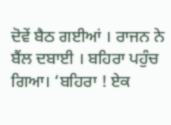ਦੋਵੇਂ ਬੈਠ ਗਈਆਂ । ਰਾਜਨ ਨੇ ਬੈਂਲ ਦਬਾਈ । ਬਹਿਰਾ ਪਹੁੰਚ ਗਿਆ। ‘ਬਹਿਰਾ ! ਏਕ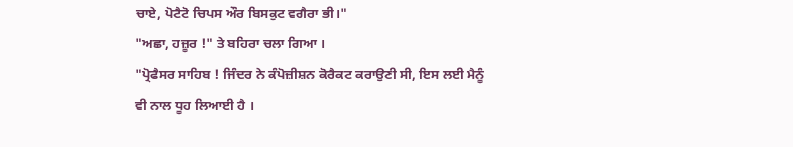ਚਾਏ, ਪੋਟੈਟੋ ਚਿਪਸ ਔਰ ਬਿਸਕੁਟ ਵਗੈਰਾ ਭੀ।"
"ਅਛਾ, ਹਜ਼ੂਰ !" ਤੇ ਬਹਿਰਾ ਚਲਾ ਗਿਆ ।
"ਪ੍ਰੋਫੈਸਰ ਸਾਹਿਬ ! ਜਿੰਦਰ ਨੇ ਕੰਪੋਜ਼ੀਸ਼ਨ ਕੋਰੈਕਟ ਕਰਾਉਣੀ ਸੀ, ਇਸ ਲਈ ਮੈਨੂੰ ਵੀ ਨਾਲ ਧੂਹ ਲਿਆਈ ਹੈ ।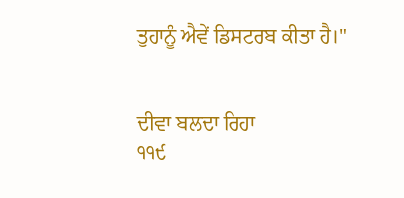ਤੁਹਾਨੂੰ ਐਵੇਂ ਡਿਸਟਰਬ ਕੀਤਾ ਹੈ।"


ਦੀਵਾ ਬਲਦਾ ਰਿਹਾ
੧੧੯